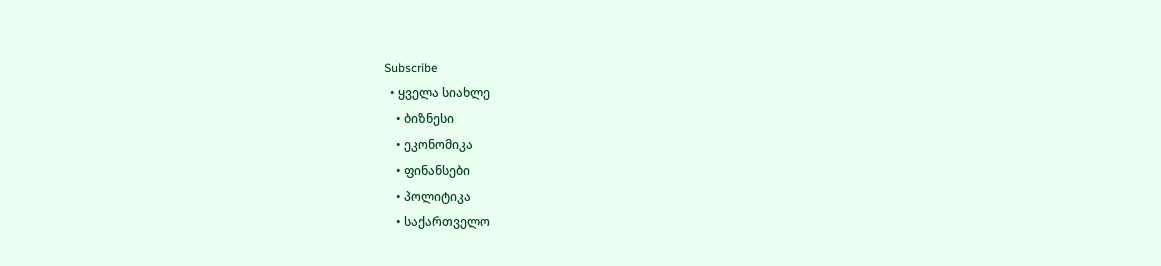Subscribe
  • ყველა სიახლე
    • ბიზნესი
    • ეკონომიკა
    • ფინანსები
    • პოლიტიკა
    • საქართველო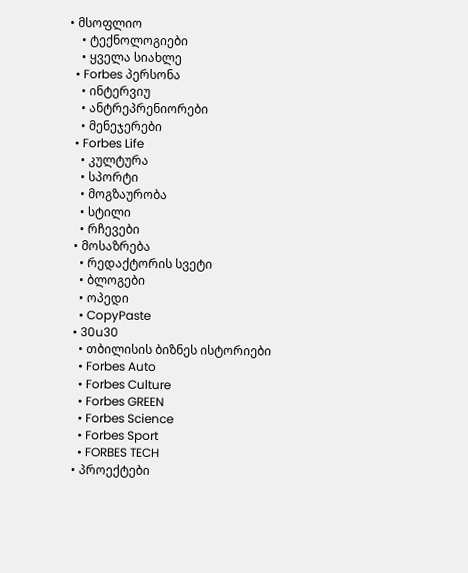• მსოფლიო
    • ტექნოლოგიები
    • ყველა სიახლე
  • Forbes პერსონა
    • ინტერვიუ
    • ანტრეპრენიორები
    • მენეჯერები
  • Forbes Life
    • კულტურა
    • სპორტი
    • მოგზაურობა
    • სტილი
    • რჩევები
  • მოსაზრება
    • რედაქტორის სვეტი
    • ბლოგები
    • ოპედი
    • CopyPaste
  • 30u30
    • თბილისის ბიზნეს ისტორიები
    • Forbes Auto
    • Forbes Culture
    • Forbes GREEN
    • Forbes Science
    • Forbes Sport
    • FORBES TECH
  • პროექტები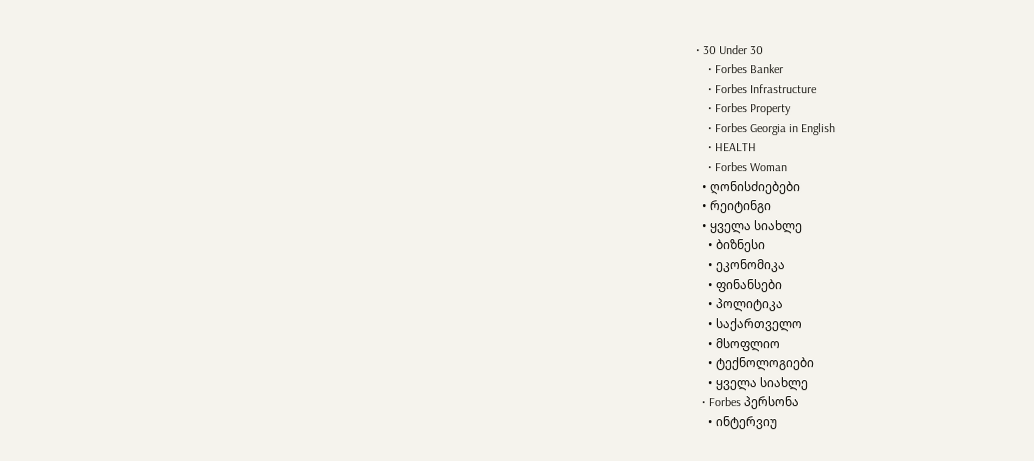• 30 Under 30
    • Forbes Banker
    • Forbes Infrastructure
    • Forbes Property
    • Forbes Georgia in English
    • HEALTH
    • Forbes Woman
  • ღონისძიებები
  • რეიტინგი
  • ყველა სიახლე
    • ბიზნესი
    • ეკონომიკა
    • ფინანსები
    • პოლიტიკა
    • საქართველო
    • მსოფლიო
    • ტექნოლოგიები
    • ყველა სიახლე
  • Forbes პერსონა
    • ინტერვიუ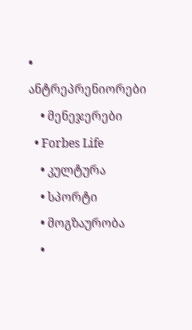• ანტრეპრენიორები
    • მენეჯერები
  • Forbes Life
    • კულტურა
    • სპორტი
    • მოგზაურობა
    •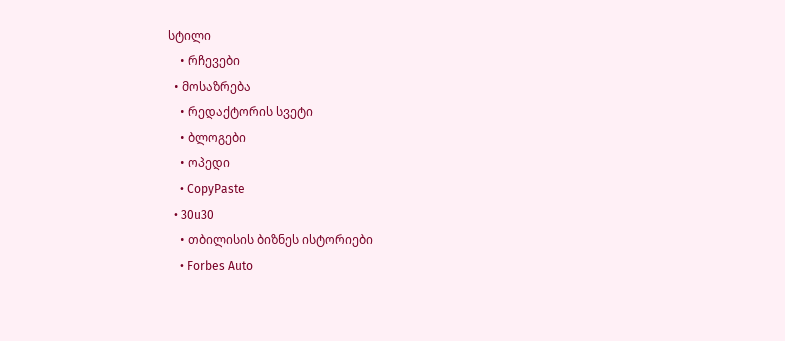სტილი
    • რჩევები
  • მოსაზრება
    • რედაქტორის სვეტი
    • ბლოგები
    • ოპედი
    • CopyPaste
  • 30u30
    • თბილისის ბიზნეს ისტორიები
    • Forbes Auto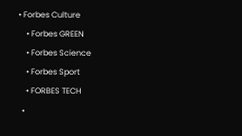• Forbes Culture
    • Forbes GREEN
    • Forbes Science
    • Forbes Sport
    • FORBES TECH
  •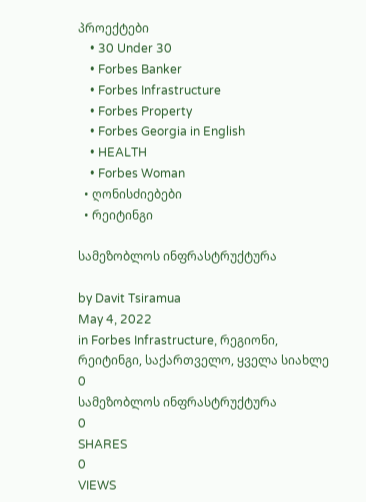პროექტები
    • 30 Under 30
    • Forbes Banker
    • Forbes Infrastructure
    • Forbes Property
    • Forbes Georgia in English
    • HEALTH
    • Forbes Woman
  • ღონისძიებები
  • რეიტინგი

სამეზობლოს ინფრასტრუქტურა

by Davit Tsiramua
May 4, 2022
in Forbes Infrastructure, რეგიონი, რეიტინგი, საქართველო, ყველა სიახლე
0
სამეზობლოს ინფრასტრუქტურა
0
SHARES
0
VIEWS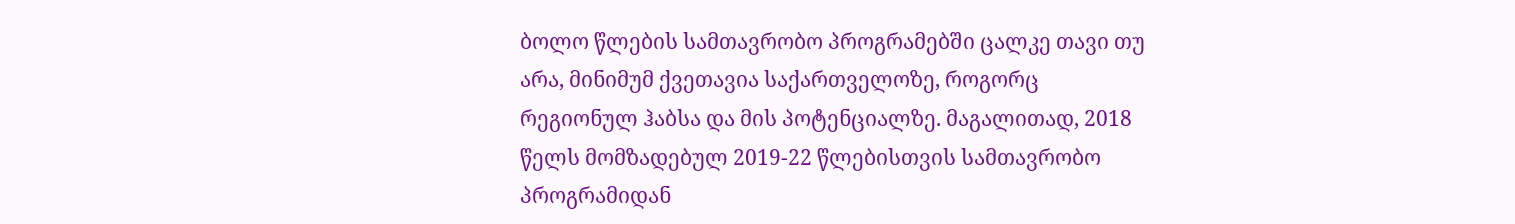ბოლო წლების სამთავრობო პროგრამებში ცალკე თავი თუ არა, მინიმუმ ქვეთავია საქართველოზე, როგორც რეგიონულ ჰაბსა და მის პოტენციალზე. მაგალითად, 2018 წელს მომზადებულ 2019-22 წლებისთვის სამთავრობო პროგრამიდან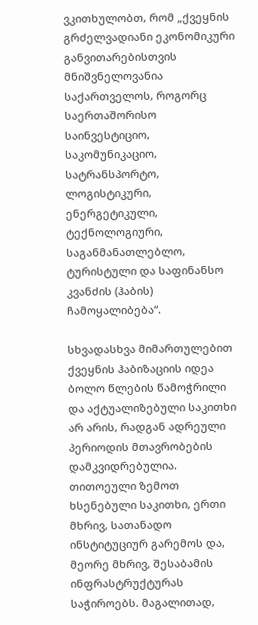ვკითხულობთ, რომ „ქვეყნის გრძელვადიანი ეკონომიკური განვითარებისთვის მნიშვნელოვანია საქართველოს, როგორც საერთაშორისო საინვესტიციო, საკომუნიკაციო, სატრანსპორტო, ლოგისტიკური, ენერგეტიკული, ტექნოლოგიური, საგანმანათლებლო, ტურისტული და საფინანსო კვანძის (ჰაბის) ჩამოყალიბება“.

სხვადასხვა მიმართულებით ქვეყნის ჰაბიზაციის იდეა ბოლო წლების წამოჭრილი და აქტუალიზებული საკითხი არ არის, რადგან ადრეული პერიოდის მთავრობების დამკვიდრებულია. თითოეული ზემოთ ხსენებული საკითხი, ერთი მხრივ, სათანადო ინსტიტუციურ გარემოს და, მეორე მხრივ, შესაბამის ინფრასტრუქტურას საჭიროებს. მაგალითად,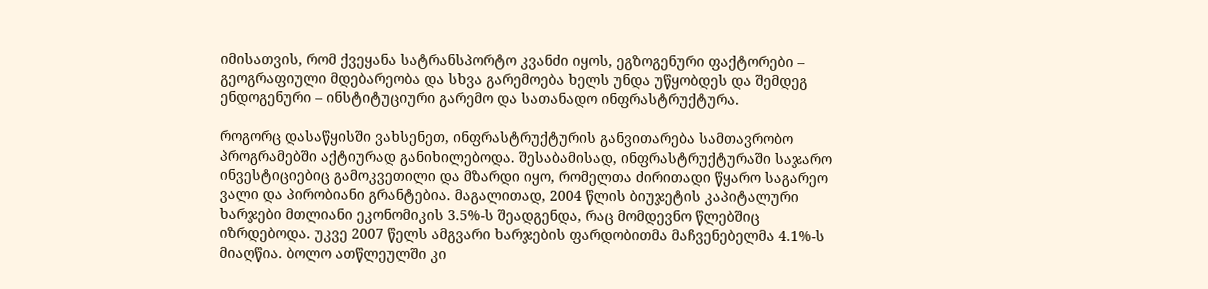იმისათვის, რომ ქვეყანა სატრანსპორტო კვანძი იყოს, ეგზოგენური ფაქტორები – გეოგრაფიული მდებარეობა და სხვა გარემოება ხელს უნდა უწყობდეს და შემდეგ ენდოგენური – ინსტიტუციური გარემო და სათანადო ინფრასტრუქტურა.

როგორც დასაწყისში ვახსენეთ, ინფრასტრუქტურის განვითარება სამთავრობო პროგრამებში აქტიურად განიხილებოდა. შესაბამისად, ინფრასტრუქტურაში საჯარო ინვესტიციებიც გამოკვეთილი და მზარდი იყო, რომელთა ძირითადი წყარო საგარეო ვალი და პირობიანი გრანტებია. მაგალითად, 2004 წლის ბიუჯეტის კაპიტალური ხარჯები მთლიანი ეკონომიკის 3.5%-ს შეადგენდა, რაც მომდევნო წლებშიც იზრდებოდა. უკვე 2007 წელს ამგვარი ხარჯების ფარდობითმა მაჩვენებელმა 4.1%-ს მიაღწია. ბოლო ათწლეულში კი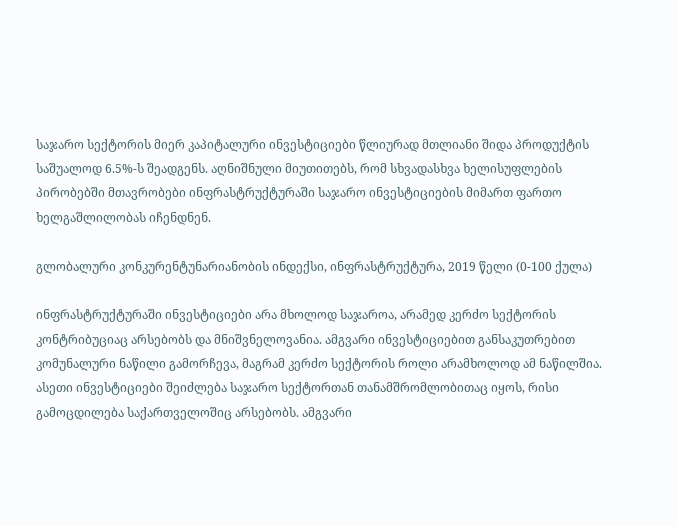საჯარო სექტორის მიერ კაპიტალური ინვესტიციები წლიურად მთლიანი შიდა პროდუქტის საშუალოდ 6.5%-ს შეადგენს. აღნიშნული მიუთითებს, რომ სხვადასხვა ხელისუფლების პირობებში მთავრობები ინფრასტრუქტურაში საჯარო ინვესტიციების მიმართ ფართო ხელგაშლილობას იჩენდნენ.

გლობალური კონკურენტუნარიანობის ინდექსი, ინფრასტრუქტურა, 2019 წელი (0-100 ქულა)

ინფრასტრუქტურაში ინვესტიციები არა მხოლოდ საჯაროა, არამედ კერძო სექტორის კონტრიბუციაც არსებობს და მნიშვნელოვანია. ამგვარი ინვესტიციებით განსაკუთრებით კომუნალური ნაწილი გამორჩევა, მაგრამ კერძო სექტორის როლი არამხოლოდ ამ ნაწილშია. ასეთი ინვესტიციები შეიძლება საჯარო სექტორთან თანამშრომლობითაც იყოს, რისი გამოცდილება საქართველოშიც არსებობს. ამგვარი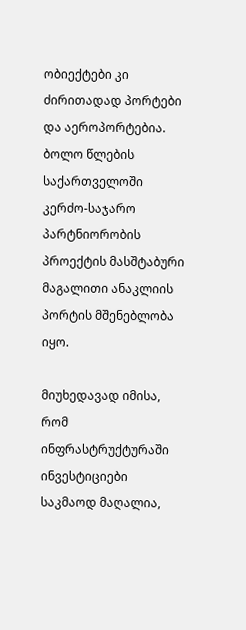ობიექტები კი ძირითადად პორტები და აეროპორტებია. ბოლო წლების საქართველოში კერძო-საჯარო პარტნიორობის პროექტის მასშტაბური მაგალითი ანაკლიის პორტის მშენებლობა იყო.

მიუხედავად იმისა, რომ ინფრასტრუქტურაში ინვესტიციები საკმაოდ მაღალია,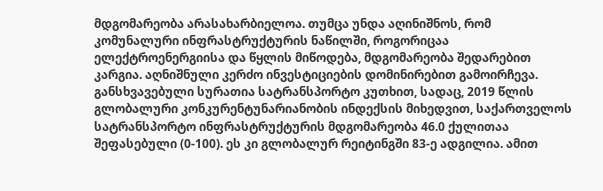მდგომარეობა არასახარბიელოა. თუმცა უნდა აღინიშნოს, რომ კომუნალური ინფრასტრუქტურის ნაწილში, როგორიცაა ელექტროენერგიისა და წყლის მიწოდება, მდგომარეობა შედარებით კარგია. აღნიშნული კერძო ინვესტიციების დომინირებით გამოირჩევა. განსხვავებული სურათია სატრანსპორტო კუთხით, სადაც, 2019 წლის გლობალური კონკურენტუნარიანობის ინდექსის მიხედვით, საქართველოს სატრანსპორტო ინფრასტრუქტურის მდგომარეობა 46.0 ქულითაა შეფასებული (0-100). ეს კი გლობალურ რეიტინგში 83-ე ადგილია. ამით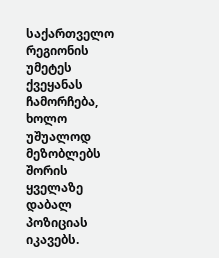საქართველო რეგიონის უმეტეს ქვეყანას ჩამორჩება, ხოლო უშუალოდ მეზობლებს შორის ყველაზე დაბალ პოზიციას იკავებს.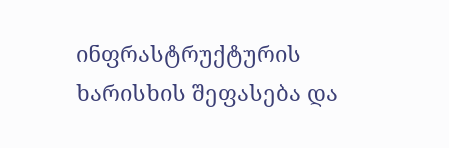ინფრასტრუქტურის ხარისხის შეფასება და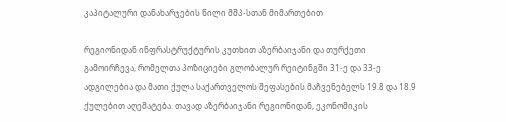კაპიტალური დანახარჯების წილი მშპ-სთან მიმართებით

რეგიონიდან ინფრასტრუქტურის კუთხით აზერბაიჯანი და თურქეთი გამოირჩევა, რომელთა პოზიციები გლობალურ რეიტინგში 31-ე და 33-ე ადგილებია და მათი ქულა საქართველოს შეფასების მაჩვენებელს 19.8 და 18.9 ქულებით აღემატება. თავად აზერბაიჯანი რეგიონიდან, ეკონომიკის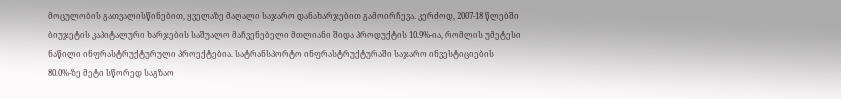მოცულობის გათვალისწინებით, ყველაზე მაღალი საჯარო დანახარჯებით გამოირჩევა. კერძოდ, 2007-18 წლებში ბიუჯეტის კაპიტალური ხარჯების საშუალო მაჩვენებელი მთლიანი შიდა პროდუქტის 10.9%-ია, რომლის უმეტესი ნაწილი ინფრასტრუქტურული პროექტებია. სატრანსპორტო ინფრასტრუქტურაში საჯარო ინვესტიციების 80.0%-ზე მეტი სწორედ საგზაო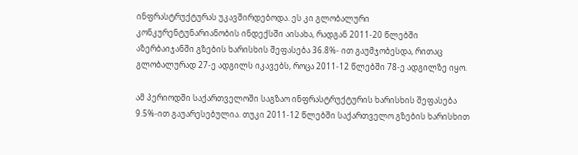ინფრასტრუქტურას უკავშირდებოდა. ეს კი გლობალური კონკურენტუნარიანობის ინდექსში აისახა, რადგან 2011-20 წლებში აზერბაიჯანში გზების ხარისხის შეფასება 36.8%- ით გაუმჯობესდა, რითაც გლობალურად 27-ე ადგილს იკავებს, როცა 2011-12 წლებში 78-ე ადგილზე იყო.

ამ პერიოდში საქართველოში საგზაო ინფრასტრუქტურის ხარისხის შეფასება 9.5%-ით გაუარესებულია. თუკი 2011-12 წლებში საქართველო გზების ხარისხით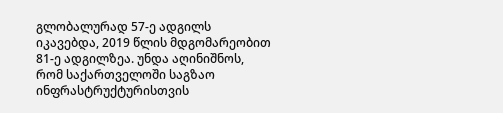გლობალურად 57-ე ადგილს იკავებდა, 2019 წლის მდგომარეობით 81-ე ადგილზეა. უნდა აღინიშნოს, რომ საქართველოში საგზაო ინფრასტრუქტურისთვის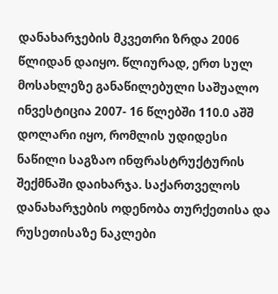დანახარჯების მკვეთრი ზრდა 2006 წლიდან დაიყო. წლიურად, ერთ სულ მოსახლეზე განაწილებული საშუალო ინვესტიცია 2007- 16 წლებში 110.0 აშშ დოლარი იყო, რომლის უდიდესი ნაწილი საგზაო ინფრასტრუქტურის შექმნაში დაიხარჯა. საქართველოს დანახარჯების ოდენობა თურქეთისა და რუსეთისაზე ნაკლები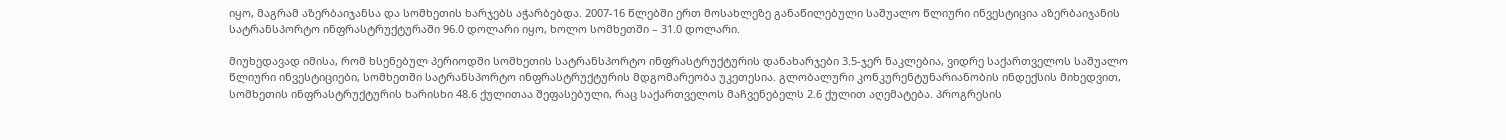იყო, მაგრამ აზერბაიჯანსა და სომხეთის ხარჯებს აჭარბებდა. 2007-16 წლებში ერთ მოსახლეზე განაწილებული საშუალო წლიური ინვესტიცია აზერბაიჯანის სატრანსპორტო ინფრასტრუქტურაში 96.0 დოლარი იყო, ხოლო სომხეთში – 31.0 დოლარი.

მიუხედავად იმისა, რომ ხსენებულ პერიოდში სომხეთის სატრანსპორტო ინფრასტრუქტურის დანახარჯები 3.5-ჯერ ნაკლებია, ვიდრე საქართველოს საშუალო წლიური ინვესტიციები, სომხეთში სატრანსპორტო ინფრასტრუქტურის მდგომარეობა უკეთესია. გლობალური კონკურენტუნარიანობის ინდექსის მიხედვით, სომხეთის ინფრასტრუქტურის ხარისხი 48.6 ქულითაა შეფასებული, რაც საქართველოს მაჩვენებელს 2.6 ქულით აღემატება. პროგრესის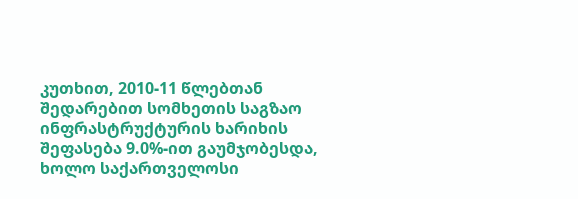კუთხით, 2010-11 წლებთან შედარებით სომხეთის საგზაო ინფრასტრუქტურის ხარიხის შეფასება 9.0%-ით გაუმჯობესდა, ხოლო საქართველოსი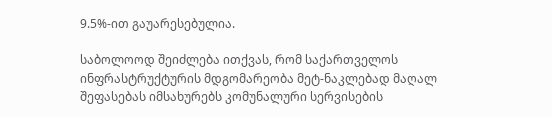9.5%-ით გაუარესებულია.

საბოლოოდ შეიძლება ითქვას, რომ საქართველოს ინფრასტრუქტურის მდგომარეობა მეტ-ნაკლებად მაღალ შეფასებას იმსახურებს კომუნალური სერვისების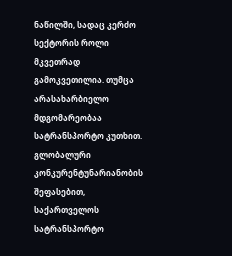ნაწილში, სადაც კერძო სექტორის როლი მკვეთრად გამოკვეთილია. თუმცა არასახარბიელო მდგომარეობაა სატრანსპორტო კუთხით. გლობალური კონკურენტუნარიანობის შეფასებით, საქართველოს სატრანსპორტო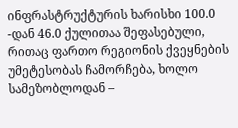ინფრასტრუქტურის ხარისხი 100.0 -დან 46.0 ქულითაა შეფასებული, რითაც ფართო რეგიონის ქვეყნების უმეტესობას ჩამორჩება, ხოლო სამეზობლოდან –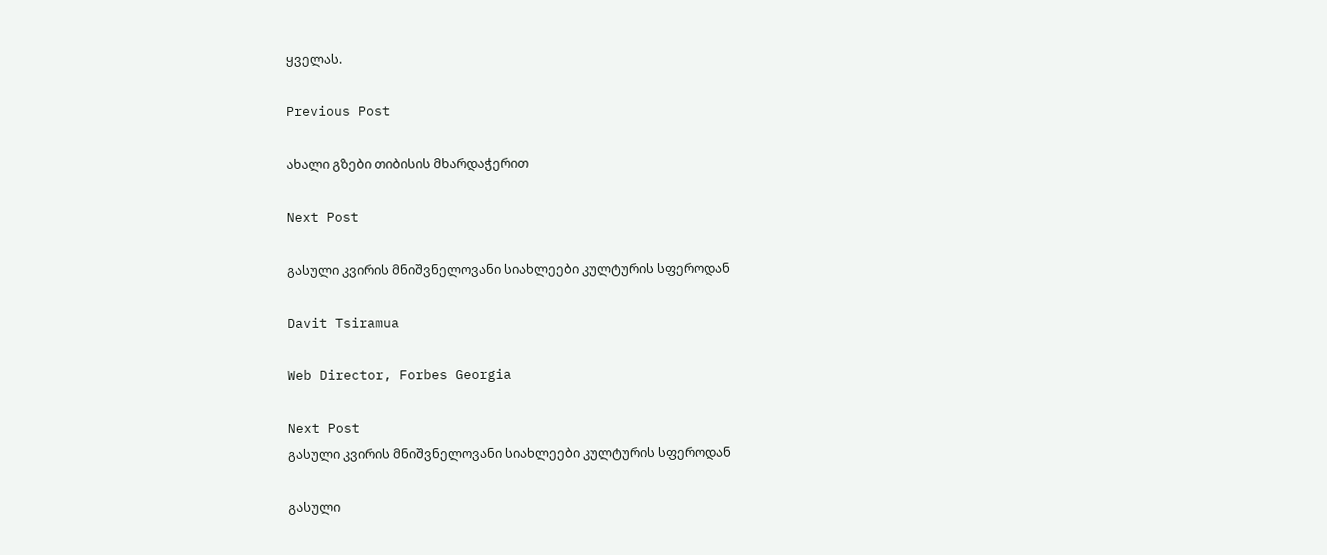ყველას.

Previous Post

ახალი გზები თიბისის მხარდაჭერით

Next Post

გასული კვირის მნიშვნელოვანი სიახლეები კულტურის სფეროდან

Davit Tsiramua

Web Director, Forbes Georgia

Next Post
გასული კვირის მნიშვნელოვანი სიახლეები კულტურის სფეროდან

გასული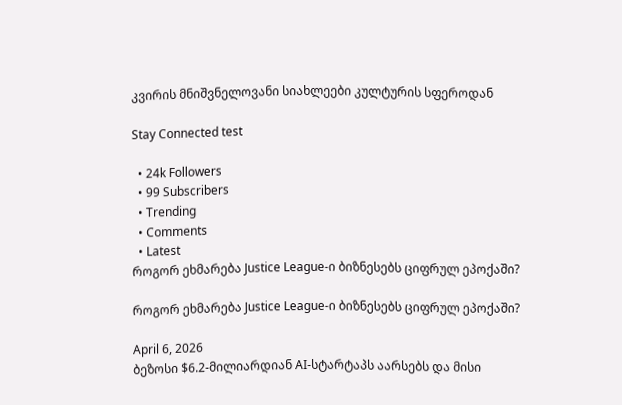კვირის მნიშვნელოვანი სიახლეები კულტურის სფეროდან

Stay Connected test

  • 24k Followers
  • 99 Subscribers
  • Trending
  • Comments
  • Latest
როგორ ეხმარება Justice League-ი ბიზნესებს ციფრულ ეპოქაში?

როგორ ეხმარება Justice League-ი ბიზნესებს ციფრულ ეპოქაში?

April 6, 2026
ბეზოსი $6.2-მილიარდიან AI-სტარტაპს აარსებს და მისი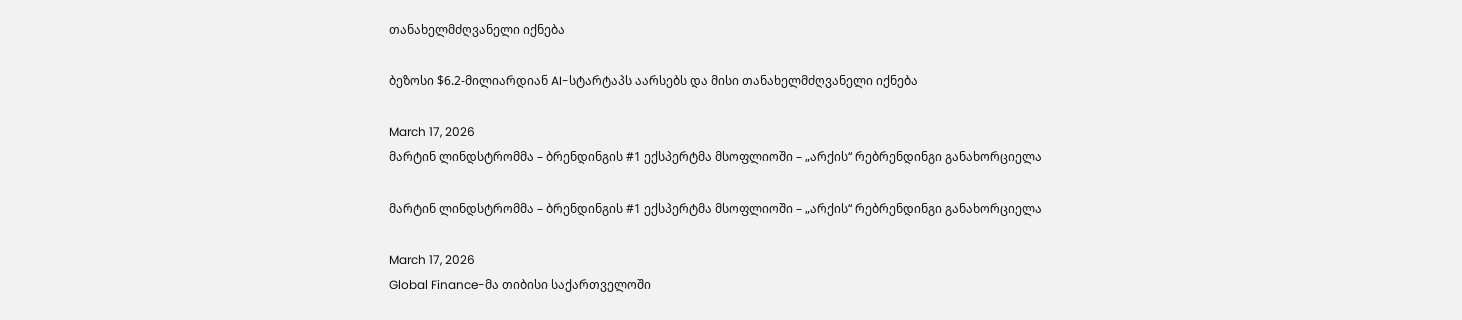თანახელმძღვანელი იქნება

ბეზოსი $6.2-მილიარდიან AI-სტარტაპს აარსებს და მისი თანახელმძღვანელი იქნება

March 17, 2026
მარტინ ლინდსტრომმა – ბრენდინგის #1 ექსპერტმა მსოფლიოში – „არქის“ რებრენდინგი განახორციელა

მარტინ ლინდსტრომმა – ბრენდინგის #1 ექსპერტმა მსოფლიოში – „არქის“ რებრენდინგი განახორციელა

March 17, 2026
Global Finance-მა თიბისი საქართველოში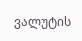ვალუტის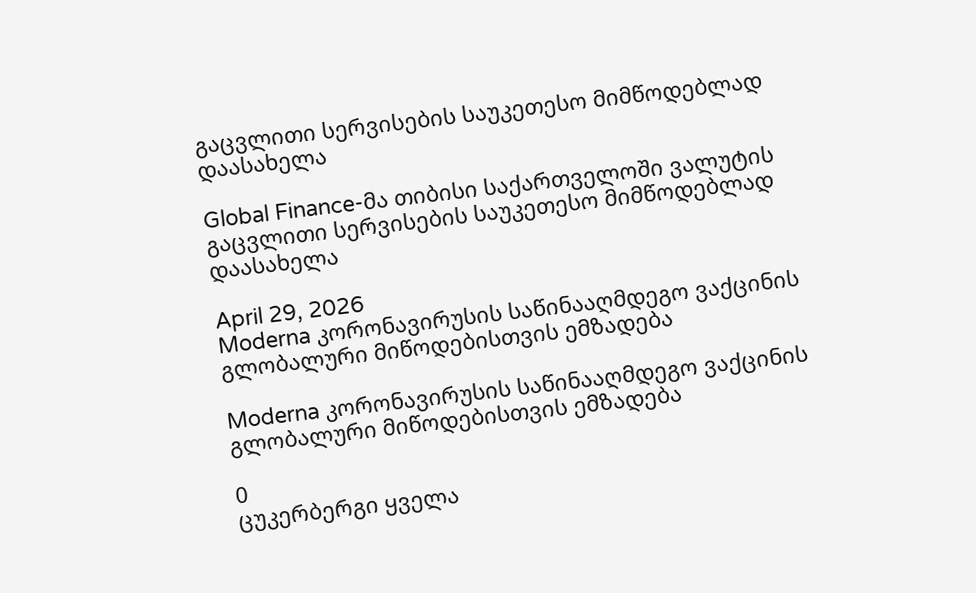გაცვლითი სერვისების საუკეთესო მიმწოდებლად დაასახელა

Global Finance-მა თიბისი საქართველოში ვალუტის გაცვლითი სერვისების საუკეთესო მიმწოდებლად დაასახელა

April 29, 2026
Moderna კორონავირუსის საწინააღმდეგო ვაქცინის გლობალური მიწოდებისთვის ემზადება

Moderna კორონავირუსის საწინააღმდეგო ვაქცინის გლობალური მიწოდებისთვის ემზადება

0
ცუკერბერგი ყველა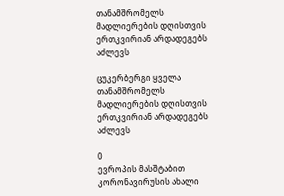თანამშრომელს მადლიერების დღისთვის ერთკვირიან არდადეგებს აძლევს

ცუკერბერგი ყველა თანამშრომელს მადლიერების დღისთვის ერთკვირიან არდადეგებს აძლევს

0
ევროპის მასშტაბით კორონავირუსის ახალი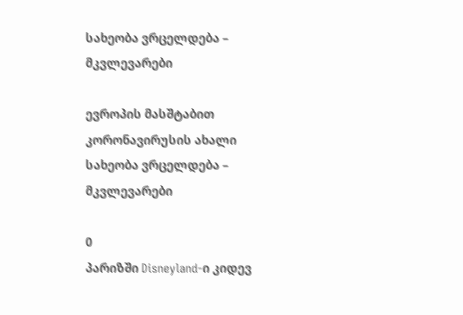სახეობა ვრცელდება – მკვლევარები

ევროპის მასშტაბით კორონავირუსის ახალი სახეობა ვრცელდება – მკვლევარები

0
პარიზში Disneyland-ი კიდევ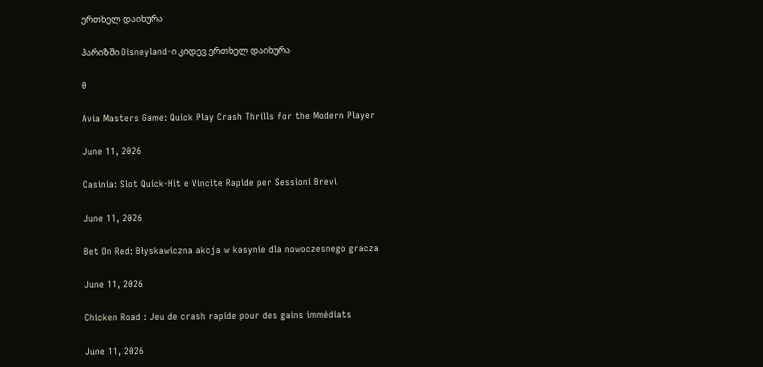ერთხელ დაიხურა

პარიზში Disneyland-ი კიდევ ერთხელ დაიხურა

0

Avia Masters Game: Quick Play Crash Thrills for the Modern Player

June 11, 2026

Casinia: Slot Quick‑Hit e Vincite Rapide per Sessioni Brevi

June 11, 2026

Bet On Red: Błyskawiczna akcja w kasynie dla nowoczesnego gracza

June 11, 2026

Chicken Road : Jeu de crash rapide pour des gains immédiats

June 11, 2026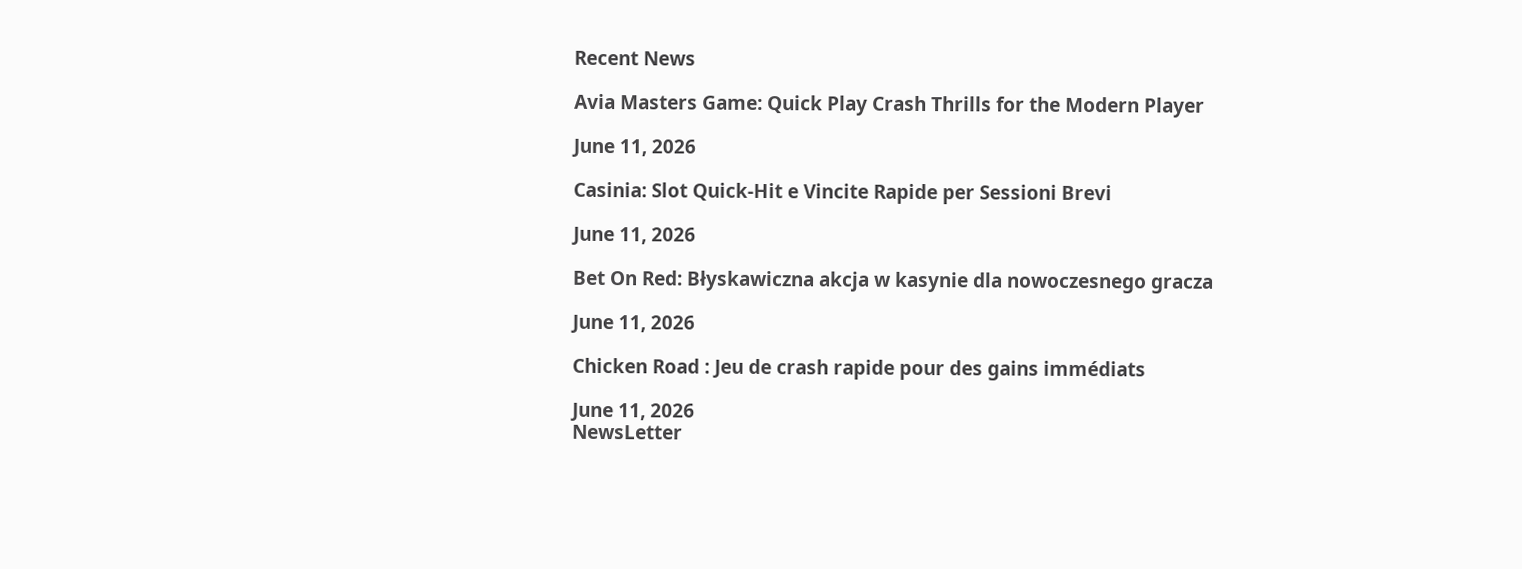Recent News

Avia Masters Game: Quick Play Crash Thrills for the Modern Player

June 11, 2026

Casinia: Slot Quick‑Hit e Vincite Rapide per Sessioni Brevi

June 11, 2026

Bet On Red: Błyskawiczna akcja w kasynie dla nowoczesnego gracza

June 11, 2026

Chicken Road : Jeu de crash rapide pour des gains immédiats

June 11, 2026
NewsLetter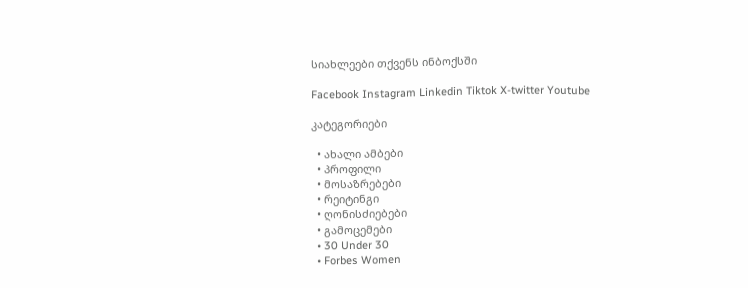სიახლეები თქვენს ინბოქსში

Facebook Instagram Linkedin Tiktok X-twitter Youtube

კატეგორიები

  • ახალი ამბები
  • პროფილი
  • მოსაზრებები
  • რეიტინგი
  • ღონისძიებები
  • გამოცემები
  • 30 Under 30
  • Forbes Women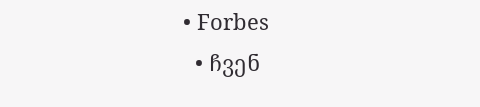• Forbes
  • ჩვენ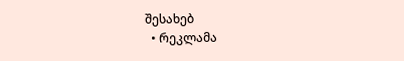შესახებ
  • რეკლამა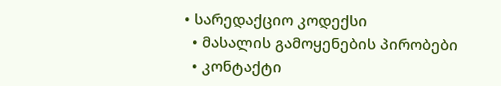• სარედაქციო კოდექსი
  • მასალის გამოყენების პირობები
  • კონტაქტი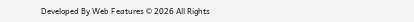Developed By Web Features © 2026 All Rights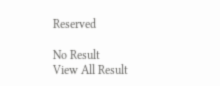Reserved

No Result
View All Result